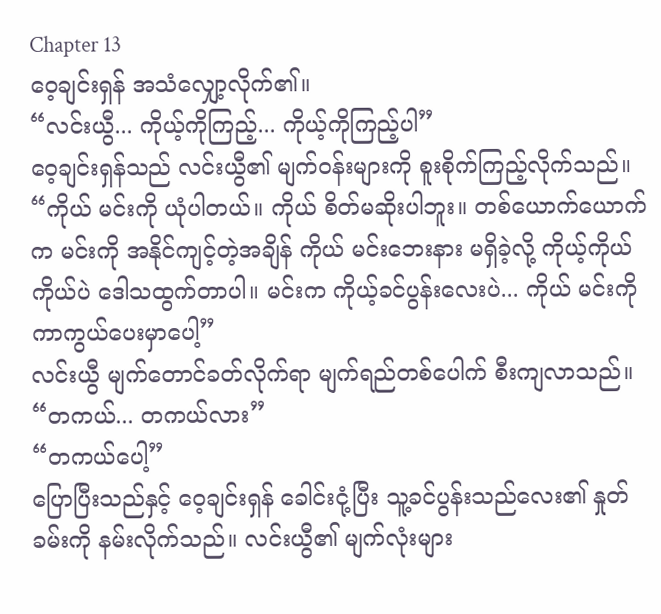Chapter 13
ဝေ့ချင်းရှန် အသံလျှော့လိုက်၏။
“လင်းယွီ... ကိုယ့်ကိုကြည့်... ကိုယ့်ကိုကြည့်ပါ”
ဝေ့ချင်းရှန်သည် လင်းယွီ၏ မျက်ဝန်းများကို စူးစိုက်ကြည့်လိုက်သည်။
“ကိုယ် မင်းကို ယုံပါတယ်။ ကိုယ် စိတ်မဆိုးပါဘူး။ တစ်ယောက်ယောက်က မင်းကို အနိုင်ကျင့်တဲ့အချိန် ကိုယ် မင်းဘေးနား မရှိခဲ့လို့ ကိုယ့်ကိုယ်ကိုယ်ပဲ ဒေါသထွက်တာပါ။ မင်းက ကိုယ့်ခင်ပွန်းလေးပဲ... ကိုယ် မင်းကို ကာကွယ်ပေးမှာပေါ့”
လင်းယွီ မျက်တောင်ခတ်လိုက်ရာ မျက်ရည်တစ်ပေါက် စီးကျလာသည်။
“တကယ်... တကယ်လား”
“တကယ်ပေါ့”
ပြောပြီးသည်နှင့် ဝေ့ချင်းရှန် ခေါင်းငုံ့ပြီး သူ့ခင်ပွန်းသည်လေး၏ နှုတ်ခမ်းကို နမ်းလိုက်သည်။ လင်းယွီ၏ မျက်လုံးများ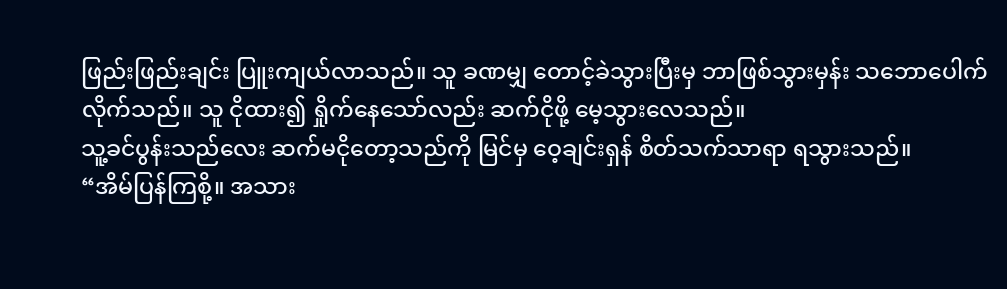ဖြည်းဖြည်းချင်း ပြူးကျယ်လာသည်။ သူ ခဏမျှ တောင့်ခဲသွားပြီးမှ ဘာဖြစ်သွားမှန်း သဘောပေါက်လိုက်သည်။ သူ ငိုထား၍ ရှိုက်နေသော်လည်း ဆက်ငိုဖို့ မေ့သွားလေသည်။
သူ့ခင်ပွန်းသည်လေး ဆက်မငိုတော့သည်ကို မြင်မှ ဝေ့ချင်းရှန် စိတ်သက်သာရာ ရသွားသည်။
“အိမ်ပြန်ကြစို့။ အသား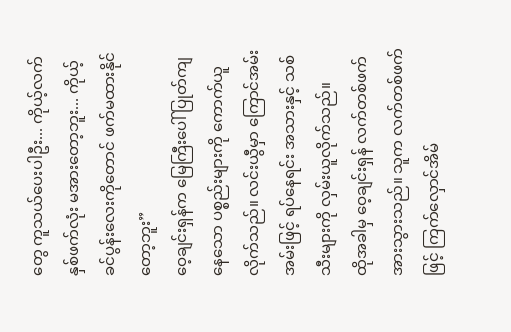တွေ ကူသယ်ပေးပါဦး... ကိုယ့်လက်နှစ်ဖက်လုံး မအားတော့ဘူး... ကိုယ့်ခင်ပွန်းလေးကိုတောင် ဖက်မထားနိုင်တော့ဘူး”
ဝေ့ချင်းရှန်က မြေကြီးပေါ် ပြုတ်ကျနေသော ပစ္စည်းများကို ကောက်ယူလိုက်သည်။ လင်းယွီမှာ ကြောင်အမ်းအမ်းဖြင့် ရပ်နေရင်း အသားနှင့် သစ်သီးများကို လှမ်းယူလိုက်သည်။
ထိုအခါမှ ဝေ့ချင်းရှန် လက်တစ်ဖက် အားသွားသည်။ သူက လက်တစ်ဖက်ဖြင့် ကြက်လှောင်အိမ်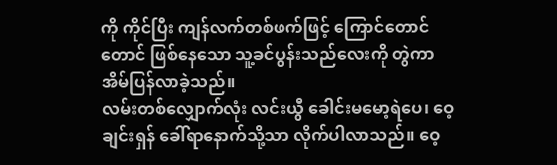ကို ကိုင်ပြီး ကျန်လက်တစ်ဖက်ဖြင့် ကြောင်တောင်တောင် ဖြစ်နေသော သူ့ခင်ပွန်းသည်လေးကို တွဲကာ အိမ်ပြန်လာခဲ့သည်။
လမ်းတစ်လျှောက်လုံး လင်းယွီ ခေါင်းမမော့ရဲပေ၊ ဝေ့ချင်းရှန် ခေါ်ရာနောက်သို့သာ လိုက်ပါလာသည်။ ဝေ့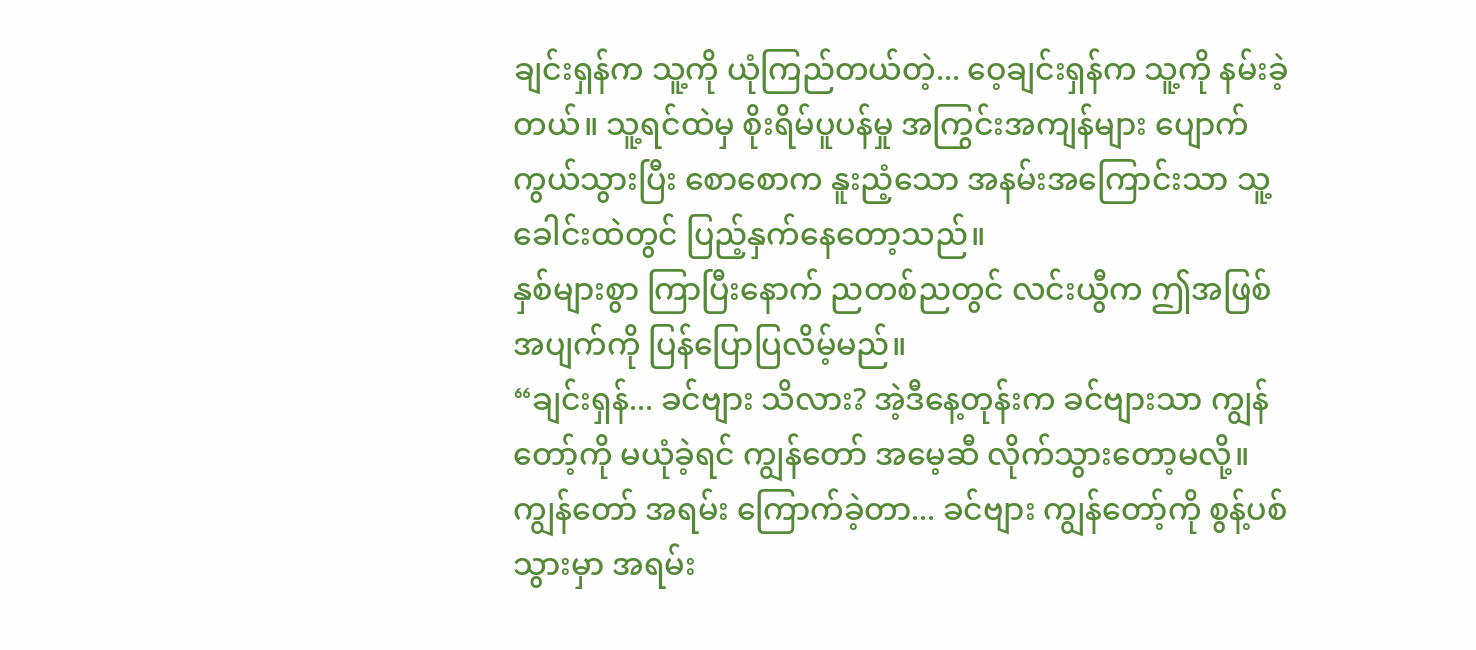ချင်းရှန်က သူ့ကို ယုံကြည်တယ်တဲ့... ဝေ့ချင်းရှန်က သူ့ကို နမ်းခဲ့တယ်။ သူ့ရင်ထဲမှ စိုးရိမ်ပူပန်မှု အကြွင်းအကျန်များ ပျောက်ကွယ်သွားပြီး စောစောက နူးညံ့သော အနမ်းအကြောင်းသာ သူ့ခေါင်းထဲတွင် ပြည့်နှက်နေတော့သည်။
နှစ်များစွာ ကြာပြီးနောက် ညတစ်ညတွင် လင်းယွီက ဤအဖြစ်အပျက်ကို ပြန်ပြောပြလိမ့်မည်။
“ချင်းရှန်... ခင်ဗျား သိလား? အဲ့ဒီနေ့တုန်းက ခင်ဗျားသာ ကျွန်တော့်ကို မယုံခဲ့ရင် ကျွန်တော် အမေ့ဆီ လိုက်သွားတော့မလို့။ ကျွန်တော် အရမ်း ကြောက်ခဲ့တာ... ခင်ဗျား ကျွန်တော့်ကို စွန့်ပစ်သွားမှာ အရမ်း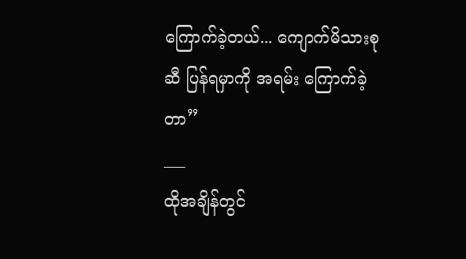ကြောက်ခဲ့တယ်... ကျောက်မိသားစုဆီ ပြန်ရမှာကို အရမ်း ကြောက်ခဲ့တာ”
___
ထိုအချိန်တွင်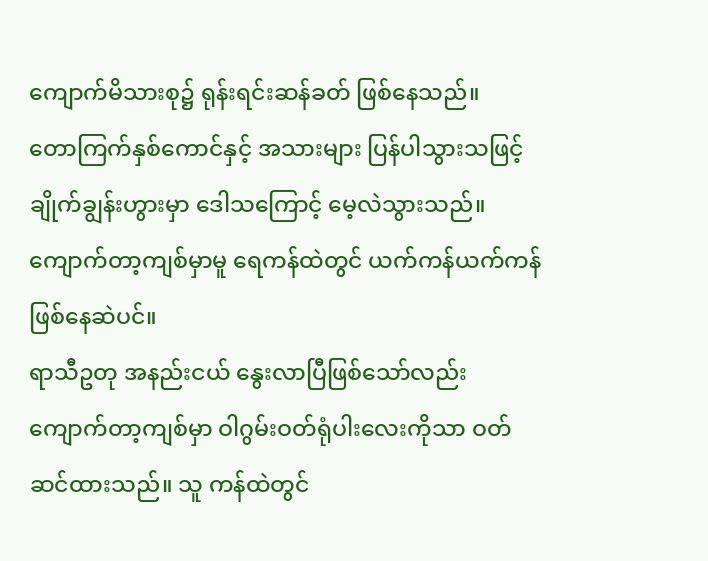ကျောက်မိသားစု၌ ရုန်းရင်းဆန်ခတ် ဖြစ်နေသည်။
တောကြက်နှစ်ကောင်နှင့် အသားများ ပြန်ပါသွားသဖြင့် ချိုက်ချွန်းဟွားမှာ ဒေါသကြောင့် မေ့လဲသွားသည်။ ကျောက်တာ့ကျစ်မှာမူ ရေကန်ထဲတွင် ယက်ကန်ယက်ကန် ဖြစ်နေဆဲပင်။
ရာသီဥတု အနည်းငယ် နွေးလာပြီဖြစ်သော်လည်း ကျောက်တာ့ကျစ်မှာ ဝါဂွမ်းဝတ်ရုံပါးလေးကိုသာ ဝတ်ဆင်ထားသည်။ သူ ကန်ထဲတွင်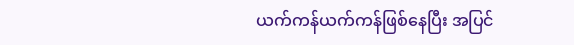ယက်ကန်ယက်ကန်ဖြစ်နေပြီး အပြင်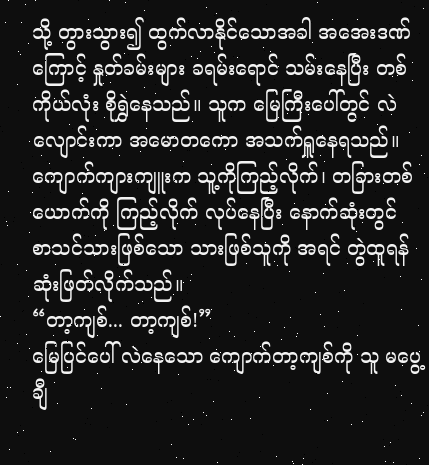သို့ တွားသွား၍ ထွက်လာနိုင်သောအခါ အအေးဒဏ်ကြောင့် နှုတ်ခမ်းများ ခရမ်းရောင် သမ်းနေပြီး တစ်ကိုယ်လုံး စိုရွှဲနေသည်။ သူက မြေကြီးပေါ်တွင် လဲလျောင်းကာ အမောတကော အသက်ရှူနေရသည်။
ကျောက်ကျားကျူးက သူ့ကိုကြည့်လိုက်၊ တခြားတစ်ယောက်ကို ကြည့်လိုက် လုပ်နေပြီး နောက်ဆုံးတွင် စာသင်သားဖြစ်သော သားဖြစ်သူကို အရင် တွဲထူရန် ဆုံးဖြတ်လိုက်သည်။
“တာ့ကျစ်... တာ့ကျစ်!”
မြေပြင်ပေါ် လဲနေသော ကျောက်တာ့ကျစ်ကို သူ မပွေ့ချီ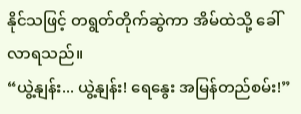နိုင်သဖြင့် တရွတ်တိုက်ဆွဲကာ အိမ်ထဲသို့ ခေါ်လာရသည်။
“ယွဲ့နျန်း... ယွဲ့နျန်း! ရေနွေး အမြန်တည်စမ်း!”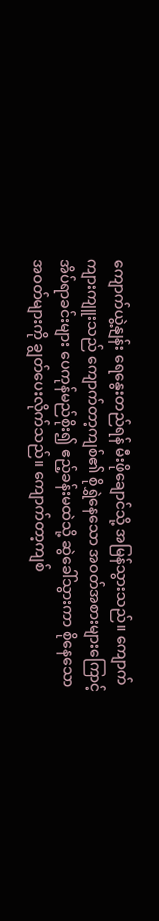ကျောက်ယွဲ့နျန်း ရေနွေးတည်ရန် မီးဖိုချောင်သို့ အမြန်သွားသည်။ ကျောက်ကျားကျူးသည် ကျောက်တာ့ကျစ်၏ စိုရွှဲနေသော အဝတ်အစားများကြောင့် အိပ်ရာခင်းများ ပေကုန်မည်စိုး၍ ဧည့်ခန်းမထဲသို့ ဆွဲခေါ်သွားကာ စိုနေသော အဝတ်များကို ချွတ်ပေးလိုက်သည်။ ကျောက်တာ့ကျစ်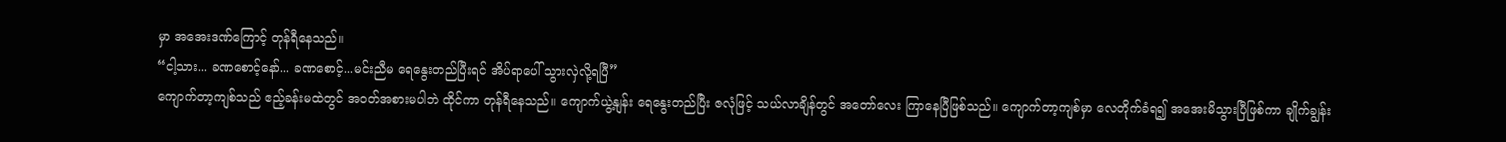မှာ အအေးဒဏ်ကြောင့် တုန်ရီနေသည်။
“ငါ့သား... ခဏစောင့်နော်... ခဏစောင့်...မင်းညီမ ရေနွေးတည်ပြီးရင် အိပ်ရာပေါ် သွားလှဲလို့ရပြီ”
ကျောက်တာ့ကျစ်သည် ဧည့်ခန်းမထဲတွင် အဝတ်အစားမပါဘဲ ထိုင်ကာ တုန်ရီနေသည်။ ကျောက်ယွဲ့နျန်း ရေနွေးတည်ပြီး ဇလုံဖြင့် သယ်လာချိန်တွင် အတော်လေး ကြာနေပြီဖြစ်သည်။ ကျောက်တာ့ကျစ်မှာ လေတိုက်ခံရ၍ အအေးမိသွားပြီဖြစ်ကာ ချိုက်ချွန်း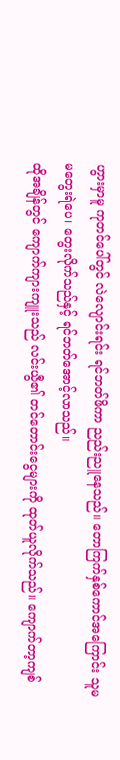ဟွားမှာမူ ကုတင်ပေါ်တွင် လဲလျောင်းရင်း ရင်ဘတ်ဖိကာ ညည်းညူနေသည်။ တောကြက်နှစ်ကောင်အကြောင်း သူမ မတွေးရဲပေ၊ တွေးလိုက်သည်နှင့် ရင်ဘတ်အောင့်လာသည်။
ထိုအချိန်တွင် ကျောက်ကျားကျူးသည် လင်းယွီ၏ တင်တောင်းငွေများကို ထုတ်ယူလိုက်သည်။ ကျောက်တာ့ကျစ်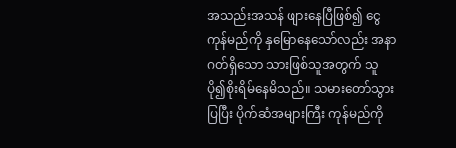အသည်းအသန် ဖျားနေပြီဖြစ်၍ ငွေကုန်မည်ကို နှမြောနေသော်လည်း အနာဂတ်ရှိသော သားဖြစ်သူအတွက် သူ ပို၍စိုးရိမ်နေမိသည်။ သမားတော်သွားပြပြီး ပိုက်ဆံအများကြီး ကုန်မည်ကို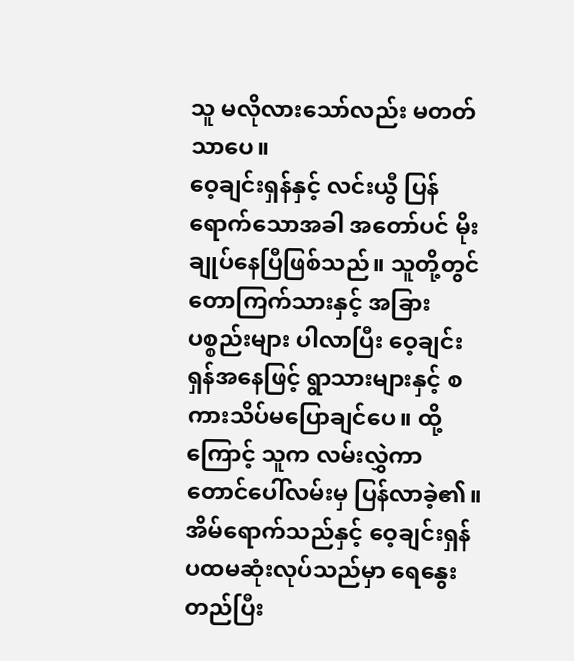သူ မလိုလားသော်လည်း မတတ်သာပေ။
ဝေ့ချင်းရှန်နှင့် လင်းယွီ ပြန်ရောက်သောအခါ အတော်ပင် မိုးချုပ်နေပြီဖြစ်သည်။ သူတို့တွင် တောကြက်သားနှင့် အခြားပစ္စည်းများ ပါလာပြီး ဝေ့ချင်းရှန်အနေဖြင့် ရွာသားများနှင့် စကားသိပ်မပြောချင်ပေ။ ထို့ကြောင့် သူက လမ်းလွှဲကာ တောင်ပေါ်လမ်းမှ ပြန်လာခဲ့၏။
အိမ်ရောက်သည်နှင့် ဝေ့ချင်းရှန် ပထမဆုံးလုပ်သည်မှာ ရေနွေးတည်ပြီး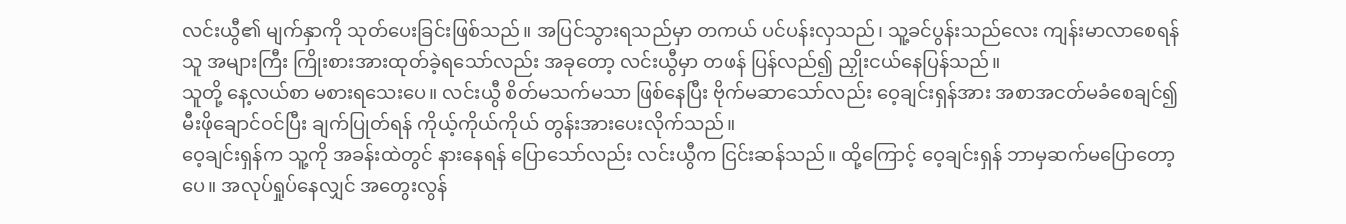လင်းယွီ၏ မျက်နှာကို သုတ်ပေးခြင်းဖြစ်သည်။ အပြင်သွားရသည်မှာ တကယ် ပင်ပန်းလှသည်၊ သူ့ခင်ပွန်းသည်လေး ကျန်းမာလာစေရန် သူ အများကြီး ကြိုးစားအားထုတ်ခဲ့ရသော်လည်း အခုတော့ လင်းယွီမှာ တဖန် ပြန်လည်၍ ညှိုးငယ်နေပြန်သည်။
သူတို့ နေ့လယ်စာ မစားရသေးပေ။ လင်းယွီ စိတ်မသက်မသာ ဖြစ်နေပြီး ဗိုက်မဆာသော်လည်း ဝေ့ချင်းရှန်အား အစာအငတ်မခံစေချင်၍ မီးဖိုချောင်ဝင်ပြီး ချက်ပြုတ်ရန် ကိုယ့်ကိုယ်ကိုယ် တွန်းအားပေးလိုက်သည်။
ဝေ့ချင်းရှန်က သူ့ကို အခန်းထဲတွင် နားနေရန် ပြောသော်လည်း လင်းယွီက ငြင်းဆန်သည်။ ထို့ကြောင့် ဝေ့ချင်းရှန် ဘာမှဆက်မပြောတော့ပေ။ အလုပ်ရှုပ်နေလျှင် အတွေးလွန်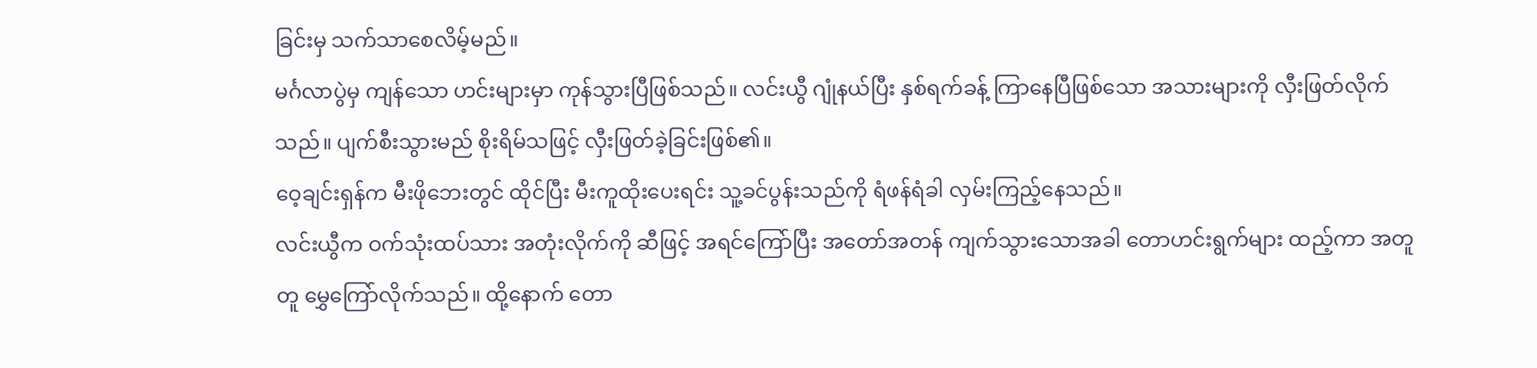ခြင်းမှ သက်သာစေလိမ့်မည်။
မင်္ဂလာပွဲမှ ကျန်သော ဟင်းများမှာ ကုန်သွားပြီဖြစ်သည်။ လင်းယွီ ဂျုံနယ်ပြီး နှစ်ရက်ခန့် ကြာနေပြီဖြစ်သော အသားများကို လှီးဖြတ်လိုက်သည်။ ပျက်စီးသွားမည် စိုးရိမ်သဖြင့် လှီးဖြတ်ခဲ့ခြင်းဖြစ်၏။
ဝေ့ချင်းရှန်က မီးဖိုဘေးတွင် ထိုင်ပြီး မီးကူထိုးပေးရင်း သူ့ခင်ပွန်းသည်ကို ရံဖန်ရံခါ လှမ်းကြည့်နေသည်။
လင်းယွီက ဝက်သုံးထပ်သား အတုံးလိုက်ကို ဆီဖြင့် အရင်ကြော်ပြီး အတော်အတန် ကျက်သွားသောအခါ တောဟင်းရွက်များ ထည့်ကာ အတူတူ မွှေကြော်လိုက်သည်။ ထို့နောက် တော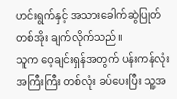ဟင်းရွက်နှင့် အသားခေါက်ဆွဲပြုတ် တစ်အိုး ချက်လိုက်သည်။
သူက ဝေ့ချင်းရှန်အတွက် ပန်းကန်လုံးအကြီးကြီး တစ်လုံး ခပ်ပေးပြီး သူ့အ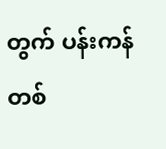တွက် ပန်းကန်တစ်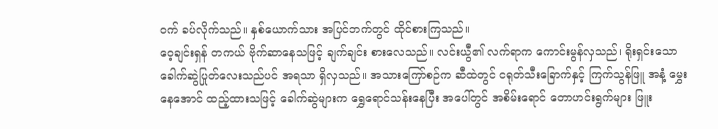ဝက် ခပ်လိုက်သည်။ နှစ်ယောက်သား အပြင်ဘက်တွင် ထိုင်စားကြသည်။
ဝေ့ချင်းရှန် တကယ် ဗိုက်ဆာနေသဖြင့် ချက်ချင်း စားလေသည်။ လင်းယွီ၏ လက်ရာက ကောင်းမွန်လှသည်၊ ရိုးရှင်းသော ခေါက်ဆွဲပြုတ်လေးသည်ပင် အရသာ ရှိလှသည်။ အသားကြော်စဉ်က ဆီထဲတွင် ငရုတ်သီးခြောက်နှင့် ကြက်သွန်ဖြူ အနံ့ မွှေးနေအောင် ထည့်ထားသဖြင့် ခေါက်ဆွဲများက ရွှေရောင်သန်းနေပြီး အပေါ်တွင် အစိမ်းရောင် တောဟင်းရွက်များ ဖြူး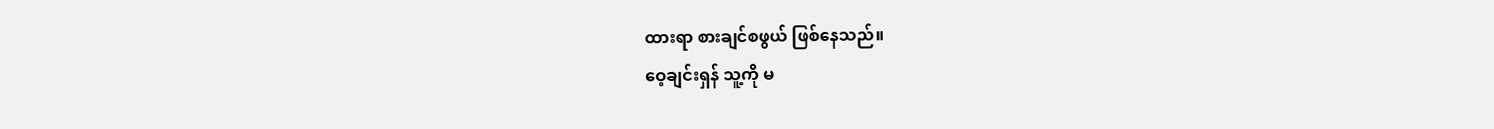ထားရာ စားချင်စဖွယ် ဖြစ်နေသည်။
ဝေ့ချင်းရှန် သူ့ကို မ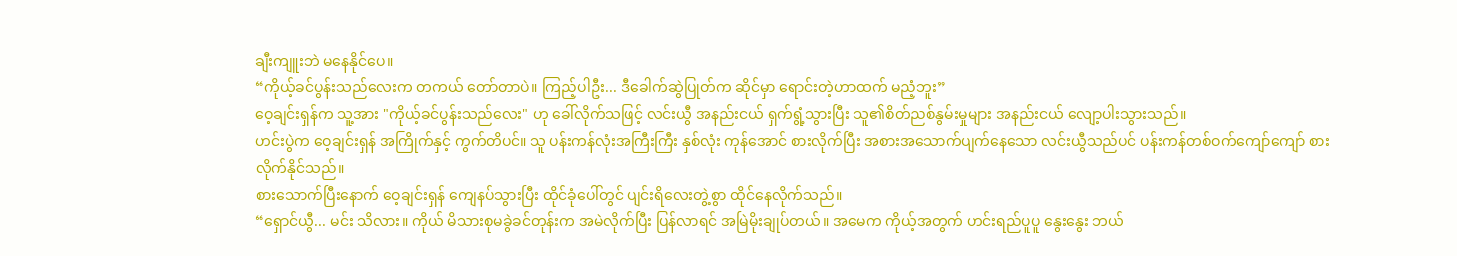ချီးကျူးဘဲ မနေနိုင်ပေ။
“ကိုယ့်ခင်ပွန်းသည်လေးက တကယ် တော်တာပဲ။ ကြည့်ပါဦး... ဒီခေါက်ဆွဲပြုတ်က ဆိုင်မှာ ရောင်းတဲ့ဟာထက် မညံ့ဘူး”
ဝေ့ချင်းရှန်က သူ့အား "ကိုယ့်ခင်ပွန်းသည်လေး" ဟု ခေါ်လိုက်သဖြင့် လင်းယွီ အနည်းငယ် ရှက်ရွံ့သွားပြီး သူ၏စိတ်ညစ်နွမ်းမှုများ အနည်းငယ် လျော့ပါးသွားသည်။
ဟင်းပွဲက ဝေ့ချင်းရှန် အကြိုက်နှင့် ကွက်တိပင်။ သူ ပန်းကန်လုံးအကြီးကြီး နှစ်လုံး ကုန်အောင် စားလိုက်ပြီး အစားအသောက်ပျက်နေသော လင်းယွီသည်ပင် ပန်းကန်တစ်ဝက်ကျော်ကျော် စားလိုက်နိုင်သည်။
စားသောက်ပြီးနောက် ဝေ့ချင်းရှန် ကျေနပ်သွားပြီး ထိုင်ခုံပေါ်တွင် ပျင်းရိလေးတွဲ့စွာ ထိုင်နေလိုက်သည်။
“ရှောင်ယွီ... မင်း သိလား။ ကိုယ် မိသားစုမခွဲခင်တုန်းက အမဲလိုက်ပြီး ပြန်လာရင် အမြဲမိုးချုပ်တယ်။ အမေက ကိုယ့်အတွက် ဟင်းရည်ပူပူ နွေးနွေး ဘယ်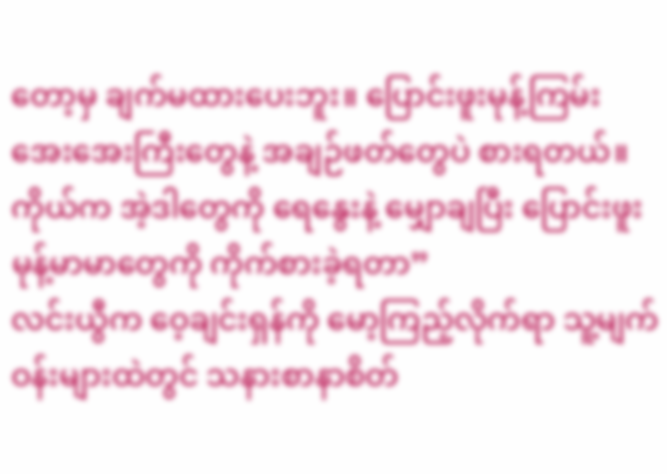တော့မှ ချက်မထားပေးဘူး။ ပြောင်းဖူးမုန့်ကြမ်း အေးအေးကြီးတွေနဲ့ အချဉ်ဖတ်တွေပဲ စားရတယ်။ ကိုယ်က အဲ့ဒါတွေကို ရေနွေးနဲ့ မျှောချပြီး ပြောင်းဖူးမုန့်မာမာတွေကို ကိုက်စားခဲ့ရတာ”
လင်းယွီက ဝေ့ချင်းရှန်ကို မော့ကြည့်လိုက်ရာ သူ့မျက်ဝန်းများထဲတွင် သနားစာနာစိတ်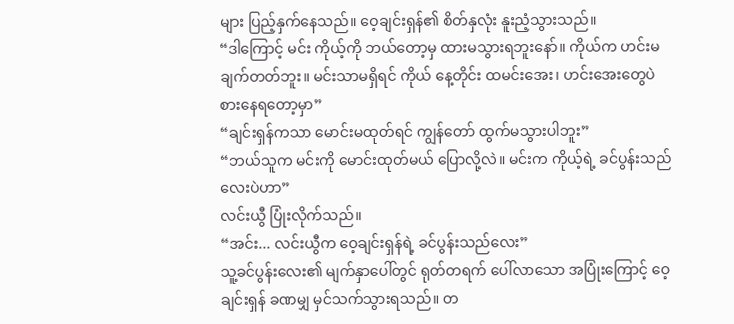များ ပြည့်နှက်နေသည်။ ဝေ့ချင်းရှန်၏ စိတ်နှလုံး နူးညံ့သွားသည်။
“ဒါကြောင့် မင်း ကိုယ့်ကို ဘယ်တော့မှ ထားမသွားရဘူးနော်။ ကိုယ်က ဟင်းမချက်တတ်ဘူး။ မင်းသာမရှိရင် ကိုယ် နေ့တိုင်း ထမင်းအေး၊ ဟင်းအေးတွေပဲ စားနေရတော့မှာ”
“ချင်းရှန်ကသာ မောင်းမထုတ်ရင် ကျွန်တော် ထွက်မသွားပါဘူး”
“ဘယ်သူက မင်းကို မောင်းထုတ်မယ် ပြောလို့လဲ။ မင်းက ကိုယ့်ရဲ့ ခင်ပွန်းသည်လေးပဲဟာ”
လင်းယွီ ပြုံးလိုက်သည်။
“အင်း... လင်းယွီက ဝေ့ချင်းရှန်ရဲ့ ခင်ပွန်းသည်လေး”
သူ့ခင်ပွန်းလေး၏ မျက်နှာပေါ်တွင် ရုတ်တရက် ပေါ်လာသော အပြုံးကြောင့် ဝေ့ချင်းရှန် ခဏမျှ မှင်သက်သွားရသည်။ တ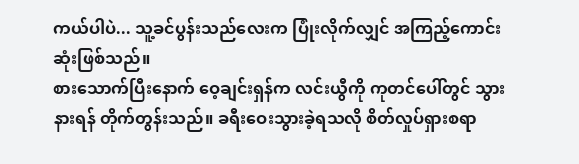ကယ်ပါပဲ... သူ့ခင်ပွန်းသည်လေးက ပြုံးလိုက်လျှင် အကြည့်ကောင်းဆုံးဖြစ်သည်။
စားသောက်ပြီးနောက် ဝေ့ချင်းရှန်က လင်းယွီကို ကုတင်ပေါ်တွင် သွားနားရန် တိုက်တွန်းသည်။ ခရီးဝေးသွားခဲ့ရသလို စိတ်လှုပ်ရှားစရာ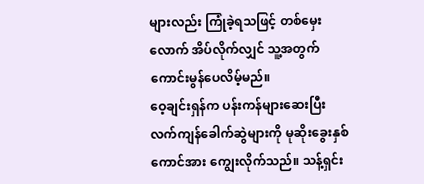များလည်း ကြုံခဲ့ရသဖြင့် တစ်မှေးလောက် အိပ်လိုက်လျှင် သူ့အတွက် ကောင်းမွန်ပေလိမ့်မည်။
ဝေ့ချင်းရှန်က ပန်းကန်များဆေးပြီး လက်ကျန်ခေါက်ဆွဲများကို မုဆိုးခွေးနှစ်ကောင်အား ကျွေးလိုက်သည်။ သန့်ရှင်း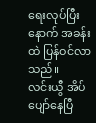ရေးလုပ်ပြီးနောက် အခန်းထဲ ပြန်ဝင်လာသည်။
လင်းယွီ အိပ်ပျော်နေပြီ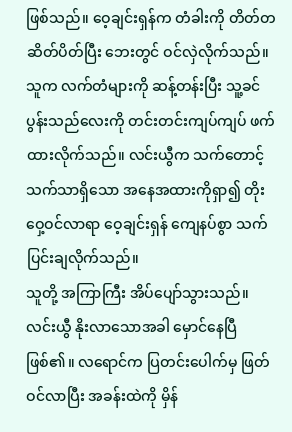ဖြစ်သည်။ ဝေ့ချင်းရှန်က တံခါးကို တိတ်တဆိတ်ပိတ်ပြီး ဘေးတွင် ဝင်လှဲလိုက်သည်။ သူက လက်တံများကို ဆန့်တန်းပြီး သူ့ခင်ပွန်းသည်လေးကို တင်းတင်းကျပ်ကျပ် ဖက်ထားလိုက်သည်။ လင်းယွီက သက်တောင့်သက်သာရှိသော အနေအထားကိုရှာ၍ တိုးဝှေ့ဝင်လာရာ ဝေ့ချင်းရှန် ကျေနပ်စွာ သက်ပြင်းချလိုက်သည်။
သူတို့ အကြာကြီး အိပ်ပျော်သွားသည်။ လင်းယွီ နိုးလာသောအခါ မှောင်နေပြီဖြစ်၏။ လရောင်က ပြတင်းပေါက်မှ ဖြတ်ဝင်လာပြီး အခန်းထဲကို မှိန်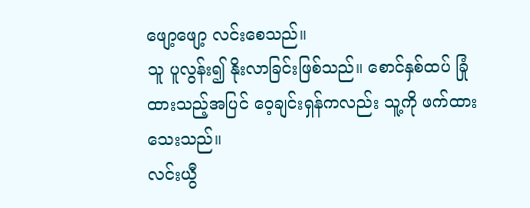ဖျော့ဖျော့ လင်းစေသည်။
သူ ပူလွန်း၍ နိုးလာခြင်းဖြစ်သည်။ စောင်နှစ်ထပ် ခြုံထားသည့်အပြင် ဝေ့ချင်းရှန်ကလည်း သူ့ကို ဖက်ထားသေးသည်။
လင်းယွီ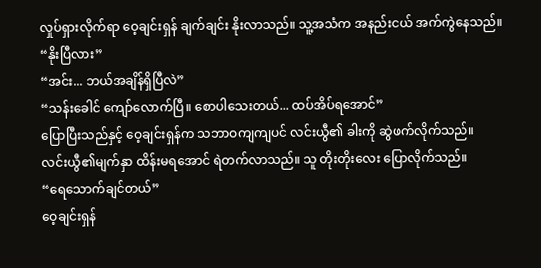လှုပ်ရှားလိုက်ရာ ဝေ့ချင်းရှန် ချက်ချင်း နိုးလာသည်။ သူ့အသံက အနည်းငယ် အက်ကွဲနေသည်။
“နိုးပြီလား”
“အင်း... ဘယ်အချိန်ရှိပြီလဲ”
“သန်းခေါင် ကျော်လောက်ပြီ။ စောပါသေးတယ်... ထပ်အိပ်ရအောင်”
ပြောပြီးသည်နှင့် ဝေ့ချင်းရှန်က သဘာဝကျကျပင် လင်းယွီ၏ ခါးကို ဆွဲဖက်လိုက်သည်။
လင်းယွီ၏မျက်နှာ ထိန်းမရအောင် ရဲတက်လာသည်။ သူ တိုးတိုးလေး ပြောလိုက်သည်။
“ရေသောက်ချင်တယ်”
ဝေ့ချင်းရှန်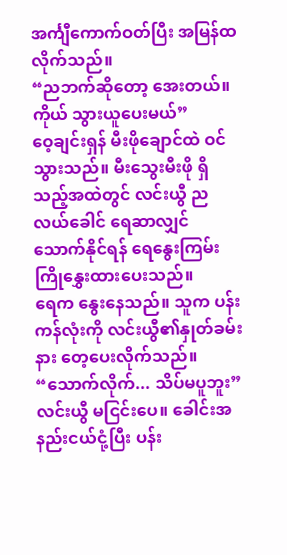အင်္ကျီကောက်ဝတ်ပြီး အမြန်ထလိုက်သည်။
“ညဘက်ဆိုတော့ အေးတယ်။ ကိုယ် သွားယူပေးမယ်”
ဝေ့ချင်းရှန် မီးဖိုချောင်ထဲ ဝင်သွားသည်။ မီးသွေးမီးဖို ရှိသည့်အထဲတွင် လင်းယွီ ညလယ်ခေါင် ရေဆာလျှင် သောက်နိုင်ရန် ရေနွေးကြမ်း ကြိုနွှေးထားပေးသည်။
ရေက နွေးနေသည်။ သူက ပန်းကန်လုံးကို လင်းယွီ၏နှုတ်ခမ်းနား တေ့ပေးလိုက်သည်။
“သောက်လိုက်... သိပ်မပူဘူး”
လင်းယွီ မငြင်းပေ။ ခေါင်းအနည်းငယ်ငုံ့ပြီး ပန်း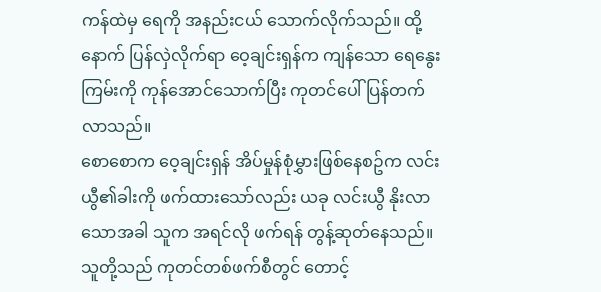ကန်ထဲမှ ရေကို အနည်းငယ် သောက်လိုက်သည်။ ထို့နောက် ပြန်လှဲလိုက်ရာ ဝေ့ချင်းရှန်က ကျန်သော ရေနွေးကြမ်းကို ကုန်အောင်သောက်ပြီး ကုတင်ပေါ် ပြန်တက်လာသည်။
စောစောက ဝေ့ချင်းရှန် အိပ်မှုန်စုံမွှားဖြစ်နေစဥ်က လင်းယွီ၏ခါးကို ဖက်ထားသော်လည်း ယခု လင်းယွီ နိုးလာသောအခါ သူက အရင်လို ဖက်ရန် တွန့်ဆုတ်နေသည်။ သူတို့သည် ကုတင်တစ်ဖက်စီတွင် တောင့်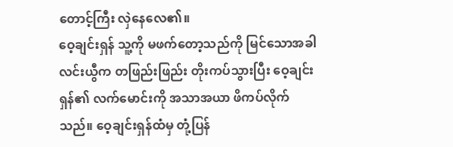တောင့်ကြီး လှဲနေလေ၏။
ဝေ့ချင်းရှန် သူ့ကို မဖက်တော့သည်ကို မြင်သောအခါ လင်းယွီက တဖြည်းဖြည်း တိုးကပ်သွားပြီး ဝေ့ချင်းရှန်၏ လက်မောင်းကို အသာအယာ ဖိကပ်လိုက်သည်။ ဝေ့ချင်းရှန်ထံမှ တုံ့ပြန်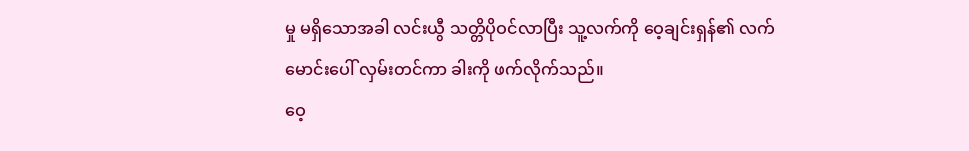မှု မရှိသောအခါ လင်းယွီ သတ္တိပိုဝင်လာပြီး သူ့လက်ကို ဝေ့ချင်းရှန်၏ လက်မောင်းပေါ် လှမ်းတင်ကာ ခါးကို ဖက်လိုက်သည်။
ဝေ့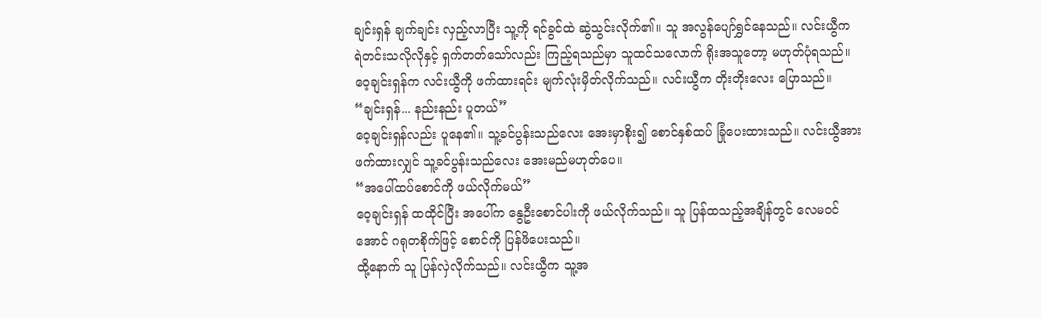ချင်းရှန် ချက်ချင်း လှည့်လာပြီး သူ့ကို ရင်ခွင်ထဲ ဆွဲသွင်းလိုက်၏။ သူ အလွန်ပျော်ရွှင်နေသည်။ လင်းယွီက ရဲတင်းသလိုလိုနှင့် ရှက်တတ်သော်လည်း ကြည့်ရသည်မှာ သူထင်သလောက် ရိုးအသူတော့ မဟုတ်ပုံရသည်။
ဝေ့ချင်းရှန်က လင်းယွီကို ဖက်ထားရင်း မျက်လုံးမှိတ်လိုက်သည်။ လင်းယွီက တိုးတိုးလေး ပြောသည်။
“ချင်းရှန်... နည်းနည်း ပူတယ်”
ဝေ့ချင်းရှန်လည်း ပူနေ၏။ သူ့ခင်ပွန်းသည်လေး အေးမှာစိုး၍ စောင်နှစ်ထပ် ခြုံပေးထားသည်။ လင်းယွီအား ဖက်ထားလျှင် သူ့ခင်ပွန်းသည်လေး အေးမည်မဟုတ်ပေ။
“အပေါ်ထပ်စောင်ကို ဖယ်လိုက်မယ်”
ဝေ့ချင်းရှန် ထထိုင်ပြီး အပေါ်က နွေဦးစောင်ပါးကို ဖယ်လိုက်သည်။ သူ ပြန်ထသည့်အချိန်တွင် လေမဝင်အောင် ဂရုတစိုက်ဖြင့် စောင်ကို ပြန်ဖိပေးသည်။
ထို့နောက် သူ ပြန်လှဲလိုက်သည်။ လင်းယွီက သူ့အ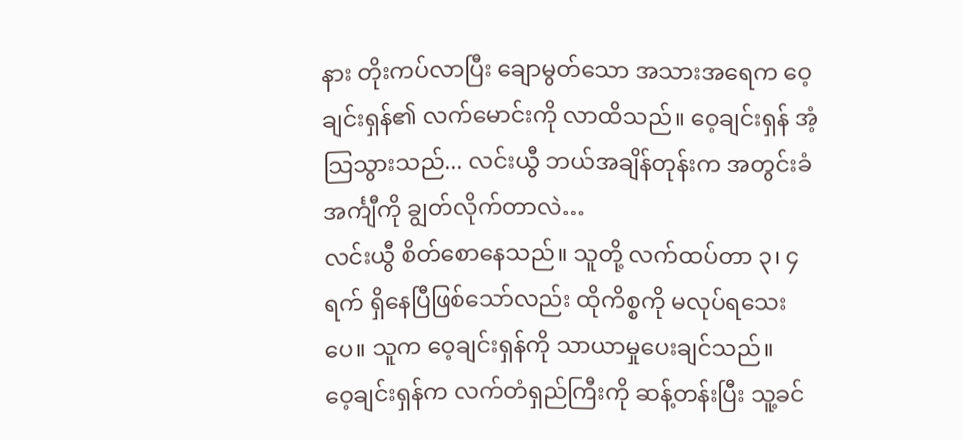နား တိုးကပ်လာပြီး ချောမွတ်သော အသားအရေက ဝေ့ချင်းရှန်၏ လက်မောင်းကို လာထိသည်။ ဝေ့ချင်းရှန် အံ့သြသွားသည်... လင်းယွီ ဘယ်အချိန်တုန်းက အတွင်းခံအင်္ကျီကို ချွတ်လိုက်တာလဲ…
လင်းယွီ စိတ်စောနေသည်။ သူတို့ လက်ထပ်တာ ၃၊ ၄ ရက် ရှိနေပြီဖြစ်သော်လည်း ထိုကိစ္စကို မလုပ်ရသေးပေ။ သူက ဝေ့ချင်းရှန်ကို သာယာမှုပေးချင်သည်။
ဝေ့ချင်းရှန်က လက်တံရှည်ကြီးကို ဆန့်တန်းပြီး သူ့ခင်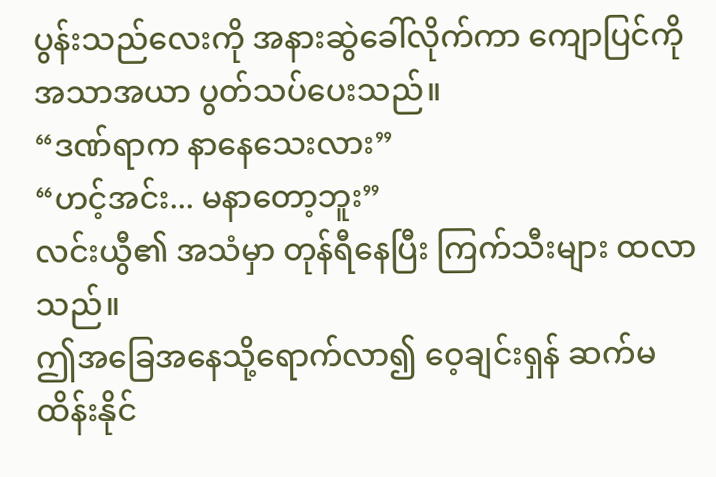ပွန်းသည်လေးကို အနားဆွဲခေါ်လိုက်ကာ ကျောပြင်ကို အသာအယာ ပွတ်သပ်ပေးသည်။
“ဒဏ်ရာက နာနေသေးလား”
“ဟင့်အင်း... မနာတော့ဘူး”
လင်းယွီ၏ အသံမှာ တုန်ရီနေပြီး ကြက်သီးများ ထလာသည်။
ဤအခြေအနေသို့ရောက်လာ၍ ဝေ့ချင်းရှန် ဆက်မထိန်းနိုင်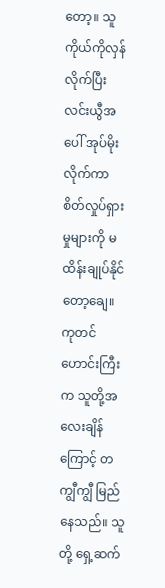တော့။ သူ ကိုယ်ကိုလှန်လိုက်ပြီး လင်းယွီအပေါ် အုပ်မိုးလိုက်ကာ စိတ်လှုပ်ရှားမှုများကို မထိန်းချုပ်နိုင်တော့ချေ။
ကုတင်ဟောင်းကြီးက သူတို့အလေးချိန်ကြောင့် တကျွီကျွီ မြည်နေသည်။ သူတို့ ရှေ့ဆက်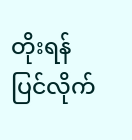တိုးရန် ပြင်လိုက်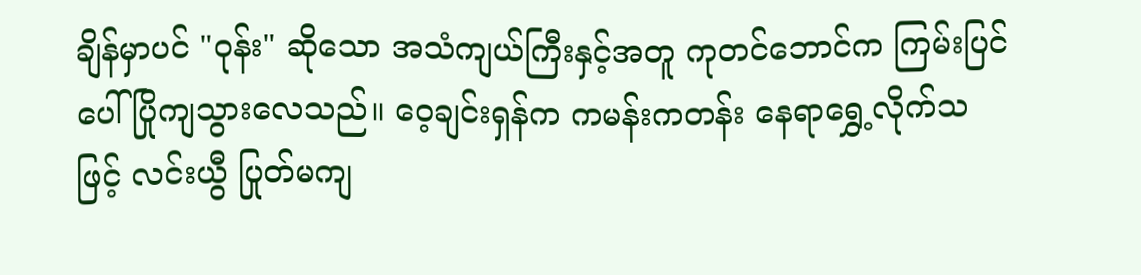ချိန်မှာပင် "ဝုန်း" ဆိုသော အသံကျယ်ကြီးနှင့်အတူ ကုတင်ဘောင်က ကြမ်းပြင်ပေါ် ပြိုကျသွားလေသည်။ ဝေ့ချင်းရှန်က ကမန်းကတန်း နေရာရွှေ့လိုက်သဖြင့် လင်းယွီ ပြုတ်မကျ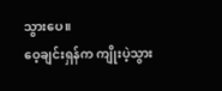သွားပေ။
ဝေ့ချင်းရှန်က ကျိုးပဲ့သွား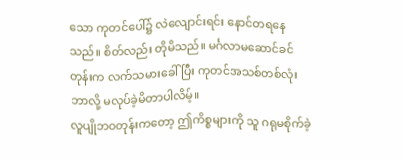သော ကုတင်ပေါ်၌ လဲလျောင်းရင်း နောင်တရနေသည်။ စိတ်လည်း တိုမိသည်။ မင်္ဂလာမဆောင်ခင်တုန်းက လက်သမားခေါ်ပြီး ကုတင်အသစ်တစ်လုံး ဘာလို့ မလုပ်ခဲ့မိတာပါလိမ့်။
လူပျိုဘဝတုန်းကတော့ ဤကိစ္စများကို သူ ဂရုမစိုက်ခဲ့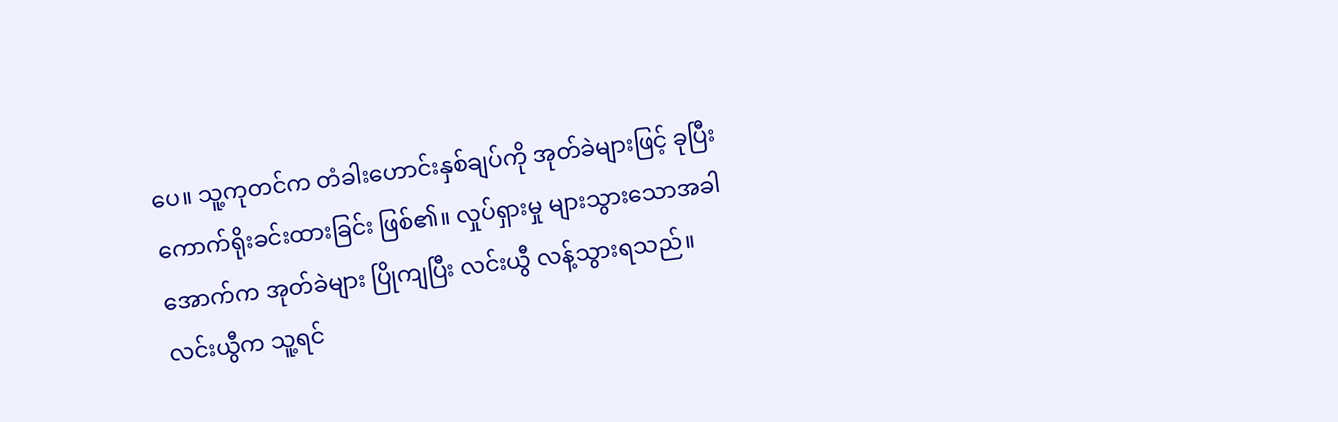ပေ။ သူ့ကုတင်က တံခါးဟောင်းနှစ်ချပ်ကို အုတ်ခဲများဖြင့် ခုပြီး ကောက်ရိုးခင်းထားခြင်း ဖြစ်၏။ လှုပ်ရှားမှု များသွားသောအခါ အောက်က အုတ်ခဲများ ပြိုကျပြီး လင်းယွီ လန့်သွားရသည်။
လင်းယွီက သူ့ရင်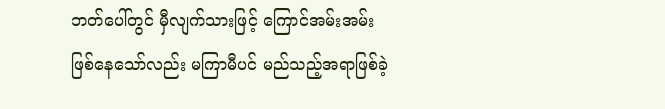ဘတ်ပေါ်တွင် မှီလျက်သားဖြင့် ကြောင်အမ်းအမ်း ဖြစ်နေသော်လည်း မကြာမီပင် မည်သည့်အရာဖြစ်ခဲ့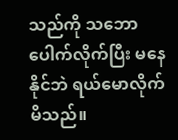သည်ကို သဘောပေါက်လိုက်ပြီး မနေနိုင်ဘဲ ရယ်မောလိုက်မိသည်။